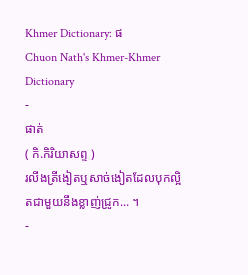Khmer Dictionary: ផ
Chuon Nath's Khmer-Khmer Dictionary
-
ផាត់
( កិ.កិរិយាសព្ទ )
រលីងត្រីងៀតឬសាច់ងៀតដែលបុកល្អិតជាមួយនឹងខ្លាញ់ជ្រូក... ។
-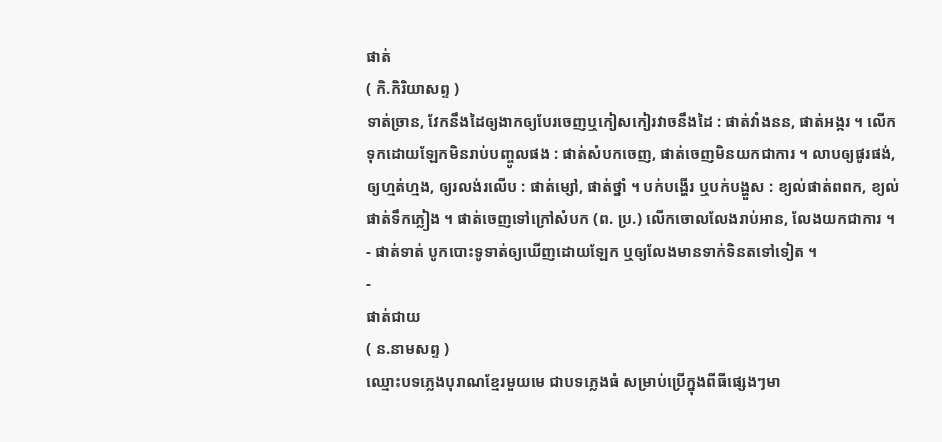ផាត់
( កិ.កិរិយាសព្ទ )
ទាត់ច្រាន, វែកនឹងដៃឲ្យងាកឲ្យបែរចេញឬកៀសកៀរវាចនឹងដៃ : ផាត់វាំងនន, ផាត់អង្ករ ។ លើកទុកដោយឡែកមិនរាប់បញ្ចូលផង : ផាត់សំបកចេញ, ផាត់ចេញមិនយកជាការ ។ លាបឲ្យផូរផង់, ឲ្យហ្មត់ហ្មង, ឲ្យរលង់រលើប : ផាត់ម្សៅ, ផាត់ថ្នាំ ។ បក់បង្ហើរ ឬបក់បង្ហួស : ខ្យល់ផាត់ពពក, ខ្យល់ផាត់ទឹកភ្លៀង ។ ផាត់ចេញទៅក្រៅសំបក (ព. ប្រ.) លើកចោលលែងរាប់អាន, លែងយកជាការ ។
- ផាត់ទាត់ បូកបោះទូទាត់ឲ្យឃើញដោយឡែក ឬឲ្យលែងមានទាក់ទិនតទៅទៀត ។
-
ផាត់ជាយ
( ន.នាមសព្ទ )
ឈ្មោះបទភ្លេងបុរាណខ្មែរមួយមេ ជាបទភ្លេងធំ សម្រាប់ប្រើក្នុងពីធីផ្សេងៗមា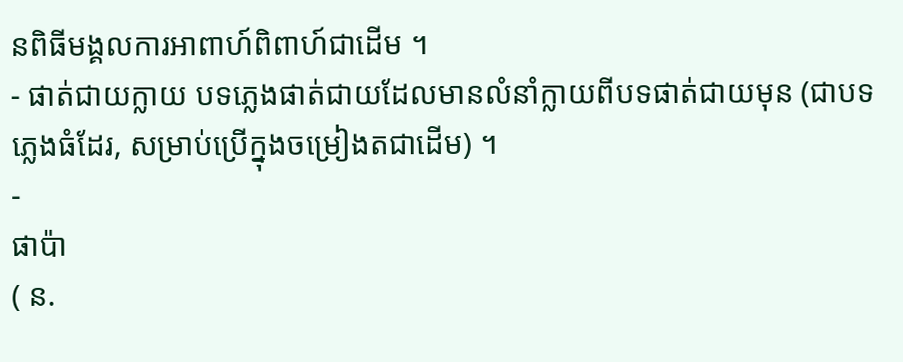នពិធីមង្គលការអាពាហ៍ពិពាហ៍ជាដើម ។
- ផាត់ជាយក្លាយ បទភ្លេងផាត់ជាយដែលមានលំនាំក្លាយពីបទផាត់ជាយមុន (ជាបទភ្លេងធំដែរ, សម្រាប់ប្រើក្នុងចម្រៀងតជាដើម) ។
-
ផាប៉ា
( ន.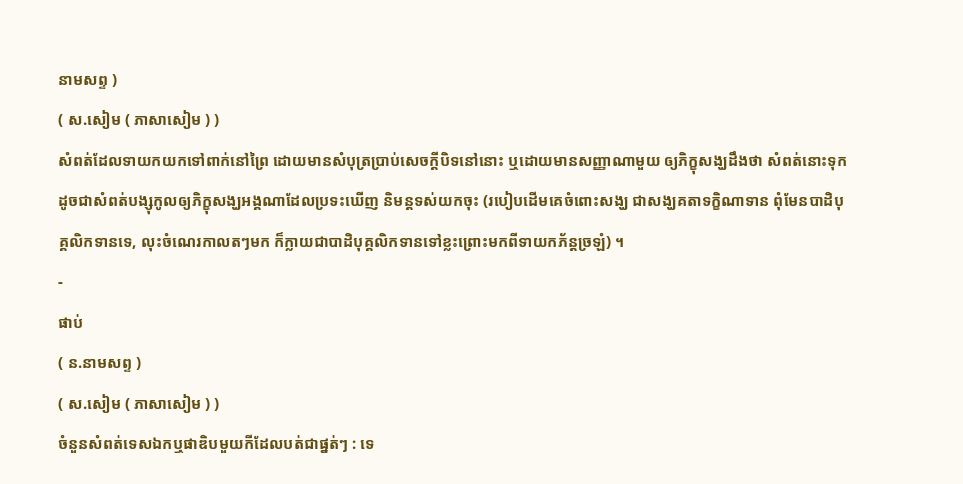នាមសព្ទ )
( ស.សៀម ( ភាសាសៀម ) )
សំពត់ដែលទាយកយកទៅពាក់នៅព្រៃ ដោយមានសំបុត្រប្រាប់សេចក្ដីបិទនៅនោះ ឬដោយមានសញ្ញាណាមួយ ឲ្យភិក្ខុសង្ឃដឹងថា សំពត់នោះទុកដូចជាសំពត់បង្សុកូលឲ្យភិក្ខុសង្ឃអង្គណាដែលប្រទះឃើញ និមន្តទស់យកចុះ (របៀបដើមគេចំពោះសង្ឃ ជាសង្ឃគតាទក្ខិណាទាន ពុំមែនបាដិបុគ្គលិកទានទេ, លុះចំណេរកាលតៗមក ក៏ក្លាយជាបាដិបុគ្គលិកទានទៅខ្លះព្រោះមកពីទាយកភ័ន្តច្រឡំ) ។
-
ផាប់
( ន.នាមសព្ទ )
( ស.សៀម ( ភាសាសៀម ) )
ចំនួនសំពត់ទេសឯកឬផាឌិបមួយកីដែលបត់ជាផ្នត់ៗ : ទេ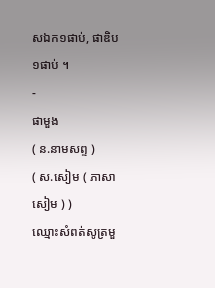សឯក១ផាប់, ផាឌិប១ផាប់ ។
-
ផាមួង
( ន.នាមសព្ទ )
( ស.សៀម ( ភាសាសៀម ) )
ឈ្មោះសំពត់សូត្រមួ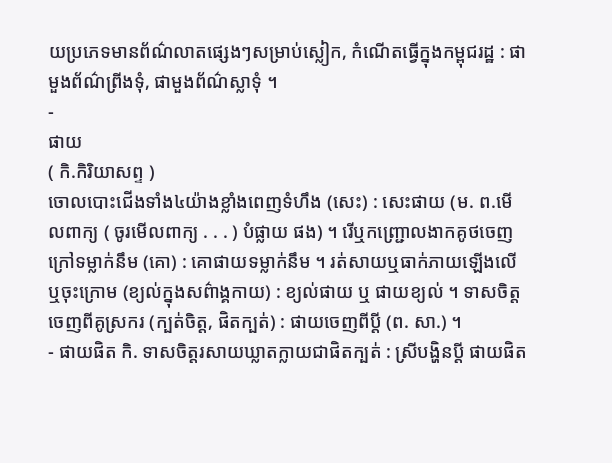យប្រភេទមានព័ណ៌លាតផ្សេងៗសម្រាប់ស្លៀក, កំណើតធ្វើក្នុងកម្ពុជរដ្ឋ : ផាមួងព័ណ៌ព្រីងទុំ, ផាមួងព័ណ៌ស្លាទុំ ។
-
ផាយ
( កិ.កិរិយាសព្ទ )
ចោលបោះជើងទាំង៤យ៉ាងខ្លាំងពេញទំហឹង (សេះ) : សេះផាយ (ម. ព.មើលពាក្យ ( ចូរមើលពាក្យ . . . ) បំផ្លាយ ផង) ។ រើឬកញ្រ្ជោលងាកគូថចេញក្រៅទម្លាក់នឹម (គោ) : គោផាយទម្លាក់នឹម ។ រត់សាយឬធាក់ភាយឡើងលើឬចុះក្រោម (ខ្យល់ក្នុងសព៌ាង្គកាយ) : ខ្យល់ផាយ ឬ ផាយខ្យល់ ។ ទាសចិត្តចេញពីគូស្រករ (ក្បត់ចិត្ត, ផិតក្បត់) : ផាយចេញពីប្ដី (ព. សា.) ។
- ផាយផិត កិ. ទាសចិត្តរសាយឃ្លាតក្លាយជាផិតក្បត់ : ស្រីបង្ហិនប្ដី ផាយផិត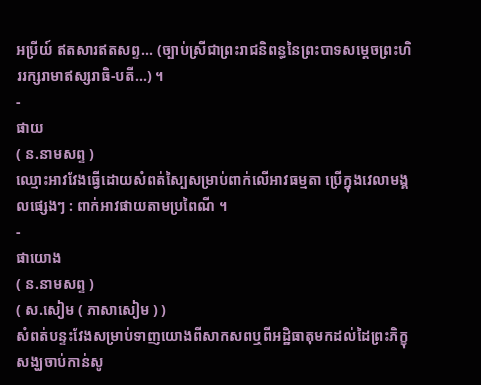អប្រីយ៍ ឥតសារឥតសព្ទ... (ច្បាប់ស្រីជាព្រះរាជនិពន្ធនៃព្រះបាទសម្ដេចព្រះហិររក្សរាមាឥស្សរាធិ-បតី...) ។
-
ផាយ
( ន.នាមសព្ទ )
ឈ្មោះអាវវែងធ្វើដោយសំពត់ស្បៃសម្រាប់ពាក់លើអាវធម្មតា ប្រើក្នុងវេលាមង្គលផ្សេងៗ : ពាក់អាវផាយតាមប្រពៃណី ។
-
ផាយោង
( ន.នាមសព្ទ )
( ស.សៀម ( ភាសាសៀម ) )
សំពត់បន្ទះវែងសម្រាប់ទាញយោងពីសាកសពឬពីអដ្ឋិធាតុមកដល់ដៃព្រះភិក្ខុសង្ឃចាប់កាន់សូ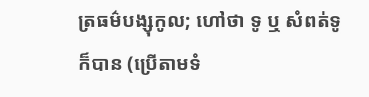ត្រធម៌បង្សុកូល; ហៅថា ទូ ឬ សំពត់ទូ ក៏បាន (ប្រើតាមទំ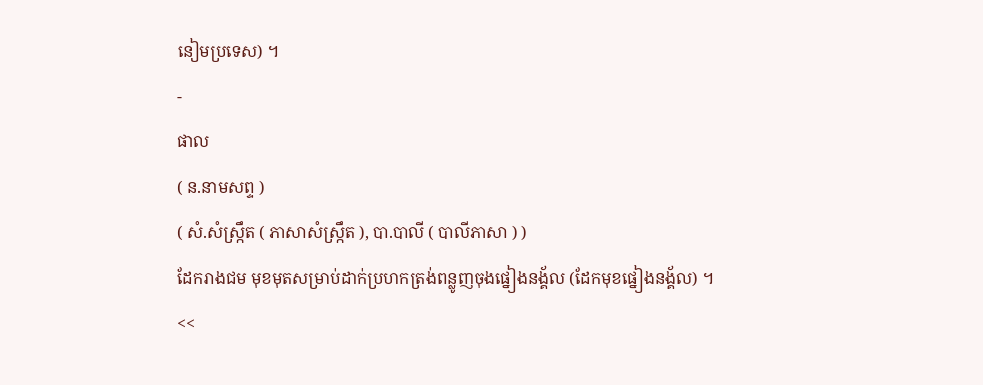នៀមប្រទេស) ។
-
ផាល
( ន.នាមសព្ទ )
( សំ.សំស្រ្កឹត ( ភាសាសំស្រ្កឹត ), បា.បាលី ( បាលីភាសា ) )
ដែករាងជម មុខមុតសម្រាប់ដាក់ប្រហកត្រង់ពន្លូញចុងផ្នៀងនង្គ័ល (ដែកមុខផ្នៀងនង្គ័ល) ។
<<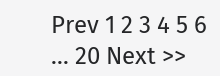Prev 1 2 3 4 5 6 ... 20 Next >>